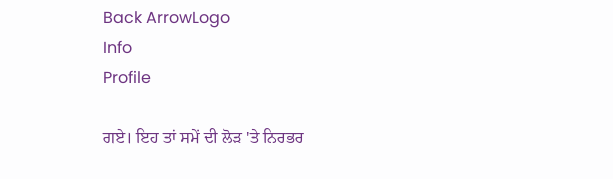Back ArrowLogo
Info
Profile

ਗਏ। ਇਹ ਤਾਂ ਸਮੇਂ ਦੀ ਲੋੜ 'ਤੇ ਨਿਰਭਰ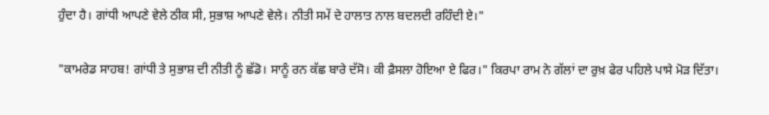ਹੁੰਦਾ ਹੈ। ਗਾਂਧੀ ਆਪਣੇ ਵੇਲੇ ਠੀਕ ਸੀ, ਸੁਭਾਸ਼ ਆਪਣੇ ਵੇਲੇ। ਨੀਤੀ ਸਮੇਂ ਦੇ ਹਾਲਾਤ ਨਾਲ ਬਦਲਦੀ ਰਹਿੰਦੀ ਏ।"

"ਕਾਮਰੇਡ ਸਾਹਬ! ਗਾਂਧੀ ਤੇ ਸੁਭਾਸ਼ ਦੀ ਨੀਤੀ ਨੂੰ ਛੱਡੋ। ਸਾਨੂੰ ਰਨ ਕੱਛ ਬਾਰੇ ਦੱਸੋ। ਕੀ ਫ਼ੈਸਲਾ ਹੋਇਆ ਏ ਫਿਰ।" ਕਿਰਪਾ ਰਾਮ ਨੇ ਗੱਲਾਂ ਦਾ ਰੁਖ਼ ਫੇਰ ਪਹਿਲੇ ਪਾਸੇ ਮੋੜ ਦਿੱਤਾ।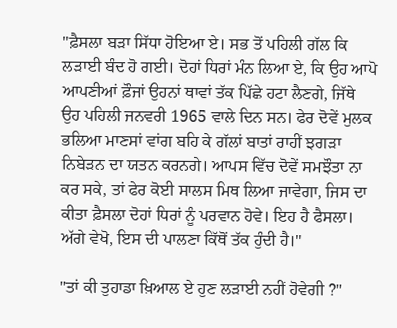"ਫ਼ੈਸਲਾ ਬੜਾ ਸਿੱਧਾ ਹੋਇਆ ਏ। ਸਭ ਤੋਂ ਪਹਿਲੀ ਗੱਲ ਕਿ ਲੜਾਈ ਬੰਦ ਹੋ ਗਈ। ਦੋਹਾਂ ਧਿਰਾਂ ਮੰਨ ਲਿਆ ਏ, ਕਿ ਉਹ ਆਪੋ ਆਪਣੀਆਂ ਫ਼ੌਜਾਂ ਉਹਨਾਂ ਥਾਵਾਂ ਤੱਕ ਪਿੱਛੇ ਹਟਾ ਲੈਣਗੇ, ਜਿੱਥੇ ਉਹ ਪਹਿਲੀ ਜਨਵਰੀ 1965 ਵਾਲੇ ਦਿਨ ਸਨ। ਫੇਰ ਦੋਵੇਂ ਮੁਲਕ ਭਲਿਆ ਮਾਣਸਾਂ ਵਾਂਗ ਬਹਿ ਕੇ ਗੱਲਾਂ ਬਾਤਾਂ ਰਾਹੀਂ ਝਗੜਾ ਨਿਬੇੜਨ ਦਾ ਯਤਨ ਕਰਨਗੇ। ਆਪਸ ਵਿੱਚ ਦੋਵੇਂ ਸਮਝੌਤਾ ਨਾ ਕਰ ਸਕੇ, ਤਾਂ ਫੇਰ ਕੋਈ ਸਾਲਸ ਮਿਥ ਲਿਆ ਜਾਵੇਗਾ, ਜਿਸ ਦਾ ਕੀਤਾ ਫ਼ੈਸਲਾ ਦੋਹਾਂ ਧਿਰਾਂ ਨੂੰ ਪਰਵਾਨ ਹੋਵੇ। ਇਹ ਹੈ ਫੈਸਲਾ। ਅੱਗੇ ਵੇਖੋ, ਇਸ ਦੀ ਪਾਲਣਾ ਕਿੱਥੋਂ ਤੱਕ ਹੁੰਦੀ ਹੈ।"

"ਤਾਂ ਕੀ ਤੁਹਾਡਾ ਖ਼ਿਆਲ ਏ ਹੁਣ ਲੜਾਈ ਨਹੀਂ ਹੋਵੇਗੀ ?"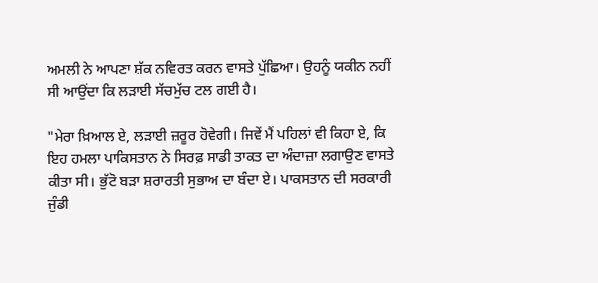ਅਮਲੀ ਨੇ ਆਪਣਾ ਸ਼ੱਕ ਨਵਿਰਤ ਕਰਨ ਵਾਸਤੇ ਪੁੱਛਿਆ। ਉਹਨੂੰ ਯਕੀਨ ਨਹੀਂ ਸੀ ਆਉਂਦਾ ਕਿ ਲੜਾਈ ਸੱਚਮੁੱਚ ਟਲ ਗਈ ਹੈ।

"ਮੇਰਾ ਖ਼ਿਆਲ ਏ, ਲੜਾਈ ਜ਼ਰੂਰ ਹੋਵੇਗੀ। ਜਿਵੇਂ ਮੈਂ ਪਹਿਲਾਂ ਵੀ ਕਿਹਾ ਏ, ਕਿ ਇਹ ਹਮਲਾ ਪਾਕਿਸਤਾਨ ਨੇ ਸਿਰਫ਼ ਸਾਡੀ ਤਾਕਤ ਦਾ ਅੰਦਾਜ਼ਾ ਲਗਾਉਣ ਵਾਸਤੇ ਕੀਤਾ ਸੀ। ਭੁੱਟੋ ਬੜਾ ਸ਼ਰਾਰਤੀ ਸੁਭਾਅ ਦਾ ਬੰਦਾ ਏ। ਪਾਕਸਤਾਨ ਦੀ ਸਰਕਾਰੀ ਜੁੰਡੀ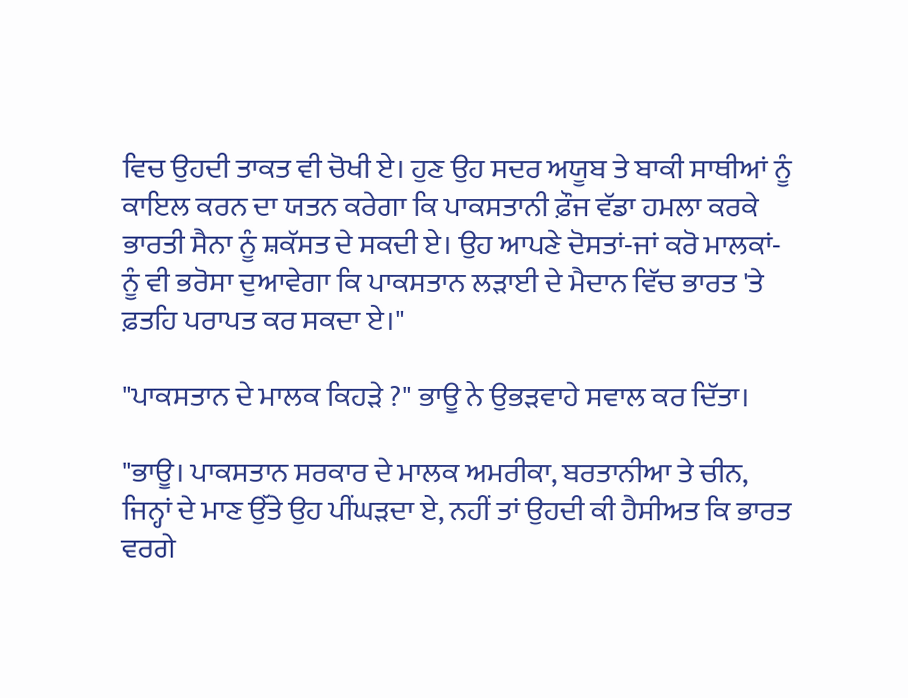ਵਿਚ ਉਹਦੀ ਤਾਕਤ ਵੀ ਚੋਖੀ ਏ। ਹੁਣ ਉਹ ਸਦਰ ਅਯੂਬ ਤੇ ਬਾਕੀ ਸਾਥੀਆਂ ਨੂੰ ਕਾਇਲ ਕਰਨ ਦਾ ਯਤਨ ਕਰੇਗਾ ਕਿ ਪਾਕਸਤਾਨੀ ਫ਼ੌਜ ਵੱਡਾ ਹਮਲਾ ਕਰਕੇ ਭਾਰਤੀ ਸੈਨਾ ਨੂੰ ਸ਼ਕੱਸਤ ਦੇ ਸਕਦੀ ਏ। ਉਹ ਆਪਣੇ ਦੋਸਤਾਂ-ਜਾਂ ਕਰੋ ਮਾਲਕਾਂ-ਨੂੰ ਵੀ ਭਰੋਸਾ ਦੁਆਵੇਗਾ ਕਿ ਪਾਕਸਤਾਨ ਲੜਾਈ ਦੇ ਮੈਦਾਨ ਵਿੱਚ ਭਾਰਤ 'ਤੇ ਫ਼ਤਹਿ ਪਰਾਪਤ ਕਰ ਸਕਦਾ ਏ।"

"ਪਾਕਸਤਾਨ ਦੇ ਮਾਲਕ ਕਿਹੜੇ ?" ਭਾਊ ਨੇ ਉਭੜਵਾਹੇ ਸਵਾਲ ਕਰ ਦਿੱਤਾ।

"ਭਾਊ। ਪਾਕਸਤਾਨ ਸਰਕਾਰ ਦੇ ਮਾਲਕ ਅਮਰੀਕਾ, ਬਰਤਾਨੀਆ ਤੇ ਚੀਨ, ਜਿਨ੍ਹਾਂ ਦੇ ਮਾਣ ਉੱਤੇ ਉਹ ਪੀਂਘੜਦਾ ਏ, ਨਹੀਂ ਤਾਂ ਉਹਦੀ ਕੀ ਹੈਸੀਅਤ ਕਿ ਭਾਰਤ ਵਰਗੇ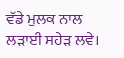ਵੱਡੇ ਮੁਲਕ ਨਾਲ ਲੜਾਈ ਸਹੇੜ ਲਵੇ।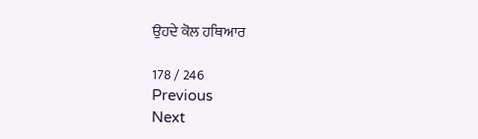ਉਹਦੇ ਕੋਲ ਹਥਿਆਰ

178 / 246
Previous
Next